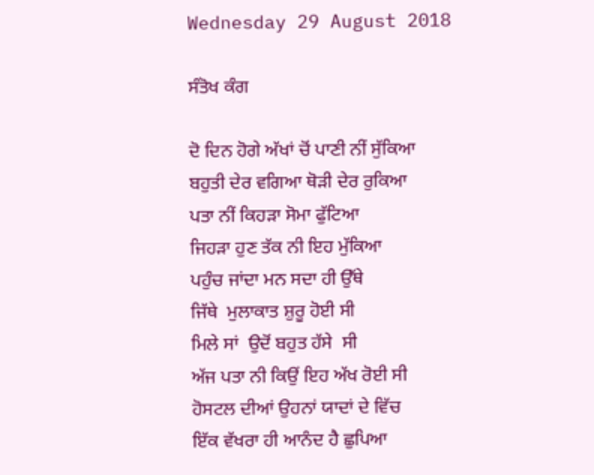Wednesday 29 August 2018

ਸੰਤੋਖ ਕੰਗ

ਦੋ ਦਿਨ ਹੋਗੇ ਅੱਖਾਂ ਚੋਂ ਪਾਣੀ ਨੀਂ ਸੁੱਕਿਆ
ਬਹੁਤੀ ਦੇਰ ਵਗਿਆ ਥੋੜੀ ਦੇਰ ਰੁਕਿਆ
ਪਤਾ ਨੀਂ ਕਿਹੜਾ ਸੋਮਾ ਫੁੱਟਿਆ
ਜਿਹੜਾ ਹੁਣ ਤੱਕ ਨੀ ਇਹ ਮੁੱਕਿਆ
ਪਹੁੰਚ ਜਾਂਦਾ ਮਨ ਸਦਾ ਹੀ ਉੱਥੇ
ਜਿੱਥੇ  ਮੁਲਾਕਾਤ ਸ਼ੁਰੂ ਹੋਈ ਸੀ
ਮਿਲੇ ਸਾਂ  ਉਦੋਂ ਬਹੁਤ ਹੱਸੇ  ਸੀ
ਅੱਜ ਪਤਾ ਨੀ ਕਿਉਂ ਇਹ ਅੱਖ ਰੋਈ ਸੀ
ਹੋਸਟਲ ਦੀਆਂ ਉਹਨਾਂ ਯਾਦਾਂ ਦੇ ਵਿੱਚ
ਇੱਕ ਵੱਖਰਾ ਹੀ ਆਨੰਦ ਹੈ ਛੁਪਿਆ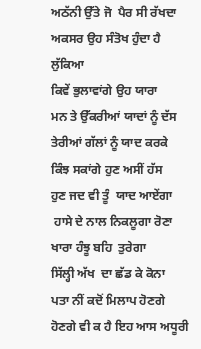ਅਠੱਨੀ ਉੱਤੇ ਜੋ  ਪੈਰ ਸੀ ਰੱਖਦਾ
ਅਕਸਰ ਉਹ ਸੰਤੋਖ ਹੁੰਦਾ ਹੈ ਲੁੱਕਿਆ
ਕਿਵੇਂ ਭੁਲਾਵਾਂਗੇ ਉਹ ਯਾਰਾ
ਮਨ ਤੇ ਉੱਕਰੀਆਂ ਯਾਦਾਂ ਨੂੰ ਦੱਸ
ਤੇਰੀਆਂ ਗੱਲਾਂ ਨੂੰ ਯਾਦ ਕਰਕੇ
ਕਿੰਝ ਸਕਾਂਗੇ ਹੁਣ ਅਸੀਂ ਹੱਸ
ਹੁਣ ਜਦ ਵੀ ਤੂੰ  ਯਾਦ ਆਏਂਗਾ
 ਹਾਸੇ ਦੇ ਨਾਲ ਨਿਕਲੂਗਾ ਰੋਣਾ
ਖਾਰਾ ਹੰਝੂ ਬਹਿ  ਤੁਰੇਗਾ
ਸਿੱਲ੍ਹੀ ਅੱਖ  ਦਾ ਛੱਡ ਕੇ ਕੋਨਾ
ਪਤਾ ਨੀਂ ਕਦੋਂ ਮਿਲਾਪ ਹੋਣਗੇ
ਹੋਣਗੇ ਵੀ ਕ ਹੈ ਇਹ ਆਸ ਅਧੂਰੀ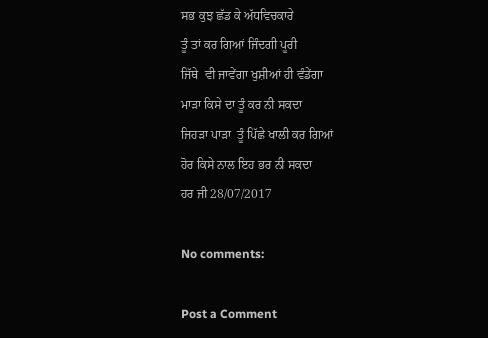ਸਭ ਕੁਝ ਛੱਡ ਕੇ ਅੱਧਵਿਚਕਾਰੇ
ਤੂੰ ਤਾਂ ਕਰ ਗਿਆਂ ਜਿੰਦਗੀ ਪੂਰੀ
ਜਿੱਥੇ  ਵੀ ਜਾਵੇਂਗਾ ਖੁਸ਼ੀਆਂ ਹੀ ਵੰਡੇਂਗਾ
ਮਾੜਾ ਕਿਸੇ ਦਾ ਤੂੰ ਕਰ ਨੀ ਸਕਦਾ
ਜਿਹੜਾ ਪਾੜਾ  ਤੂੰ ਪਿੱਛੇ ਖਾਲੀ ਕਰ ਗਿਆਂ
ਹੋਰ ਕਿਸੇ ਨਾਲ ਇਹ ਭਰ ਨੀ ਸਕਦਾ
ਹਰ ਜੀ 28/07/2017

No comments:

Post a Comment